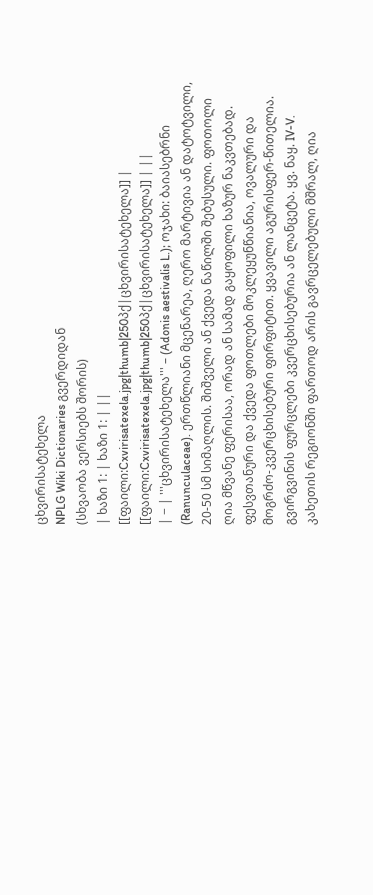ცხვირისატეხელა
NPLG Wiki Dictionaries გვერდიდან
(სხვაობა ვერსიებს შორის)
| ხაზი 1: | ხაზი 1: | ||
[[ფაილი:Cxvirisatexela.jpg|thumb|250პქ|ცხვირისატეხელა]] | [[ფაილი:Cxvirisatexela.jpg|thumb|250პქ|ცხვირისატეხელა]] | ||
| − | '''ცხვირისატეხელა''' – (Adonis aestivalis L.); ოჯახი: ბაიასებრნი (Ranunculaceae). ერთწლიანი მცენარეა, ღერო მარტივია ან დატოტვილი, 20-50 სმ სიმაღლის. შიშველი ან ქვედა ნაწილში შებუსული. ფოთოლი ღია მწვანე ფერისაა, ორად ან სამად გაყოფილი ხაზურ ნაკვთებად. ფესვთანური და ქვედა ფოთლები მოკლეყუნწიანია, ოვალური და მოგრძო-კვერცხისებური ფირფიტით. ყვავილი აგურისფერ-წითელია. გვირგვინის ფურცლები კვერცხისებურია ან ლანცეტა. ყვ. ნაყ. IV-V. კახეთის რეგიონში ფართოდ არის გავრცელებული მშრალ, ღია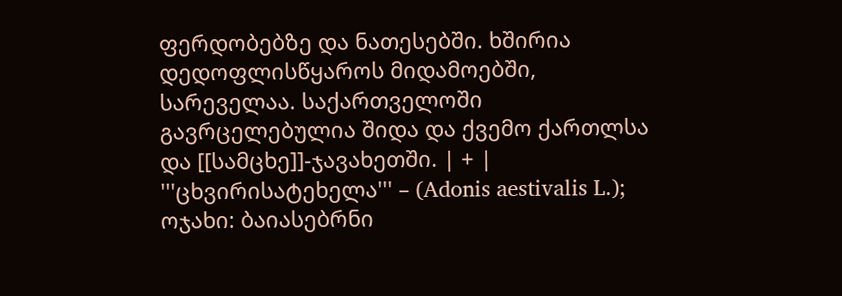ფერდობებზე და ნათესებში. ხშირია დედოფლისწყაროს მიდამოებში, სარეველაა. საქართველოში გავრცელებულია შიდა და ქვემო ქართლსა და [[სამცხე]]-ჯავახეთში. | + | '''ცხვირისატეხელა''' – (Adonis aestivalis L.); ოჯახი: ბაიასებრნი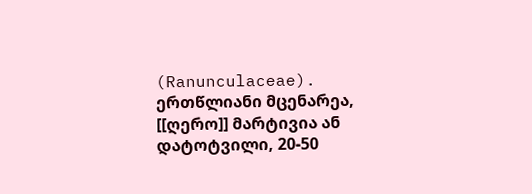(Ranunculaceae). ერთწლიანი მცენარეა, [[ღერო]] მარტივია ან დატოტვილი, 20-50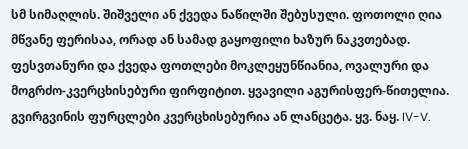სმ სიმაღლის. შიშველი ან ქვედა ნაწილში შებუსული. ფოთოლი ღია მწვანე ფერისაა, ორად ან სამად გაყოფილი ხაზურ ნაკვთებად. ფესვთანური და ქვედა ფოთლები მოკლეყუნწიანია, ოვალური და მოგრძო-კვერცხისებური ფირფიტით. ყვავილი აგურისფერ-წითელია. გვირგვინის ფურცლები კვერცხისებურია ან ლანცეტა. ყვ. ნაყ. IV-V.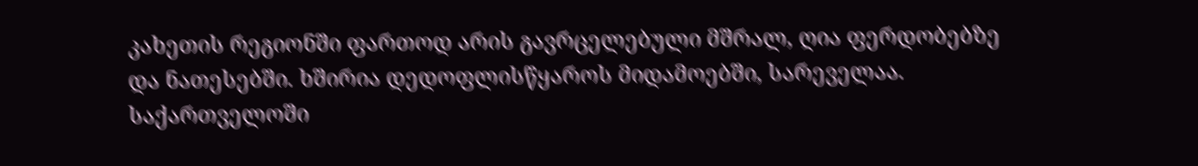კახეთის რეგიონში ფართოდ არის გავრცელებული მშრალ, ღია ფერდობებზე და ნათესებში. ხშირია დედოფლისწყაროს მიდამოებში, სარეველაა. საქართველოში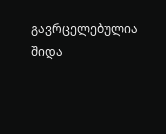გავრცელებულია შიდა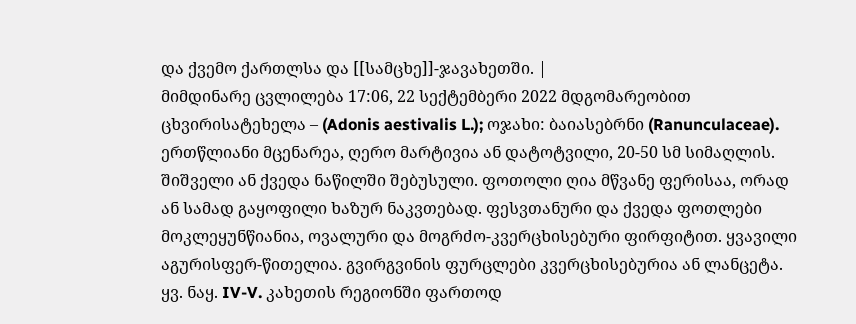და ქვემო ქართლსა და [[სამცხე]]-ჯავახეთში. |
მიმდინარე ცვლილება 17:06, 22 სექტემბერი 2022 მდგომარეობით
ცხვირისატეხელა – (Adonis aestivalis L.); ოჯახი: ბაიასებრნი (Ranunculaceae). ერთწლიანი მცენარეა, ღერო მარტივია ან დატოტვილი, 20-50 სმ სიმაღლის. შიშველი ან ქვედა ნაწილში შებუსული. ფოთოლი ღია მწვანე ფერისაა, ორად ან სამად გაყოფილი ხაზურ ნაკვთებად. ფესვთანური და ქვედა ფოთლები მოკლეყუნწიანია, ოვალური და მოგრძო-კვერცხისებური ფირფიტით. ყვავილი აგურისფერ-წითელია. გვირგვინის ფურცლები კვერცხისებურია ან ლანცეტა. ყვ. ნაყ. IV-V. კახეთის რეგიონში ფართოდ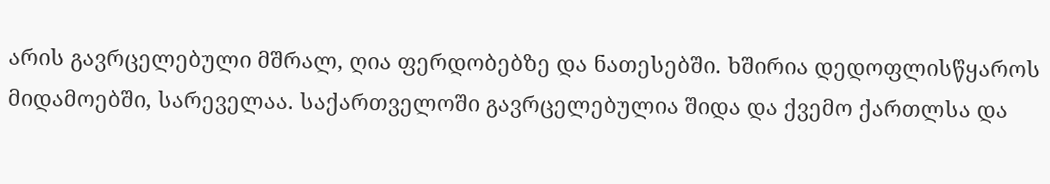არის გავრცელებული მშრალ, ღია ფერდობებზე და ნათესებში. ხშირია დედოფლისწყაროს მიდამოებში, სარეველაა. საქართველოში გავრცელებულია შიდა და ქვემო ქართლსა და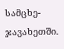სამცხე-ჯავახეთში.